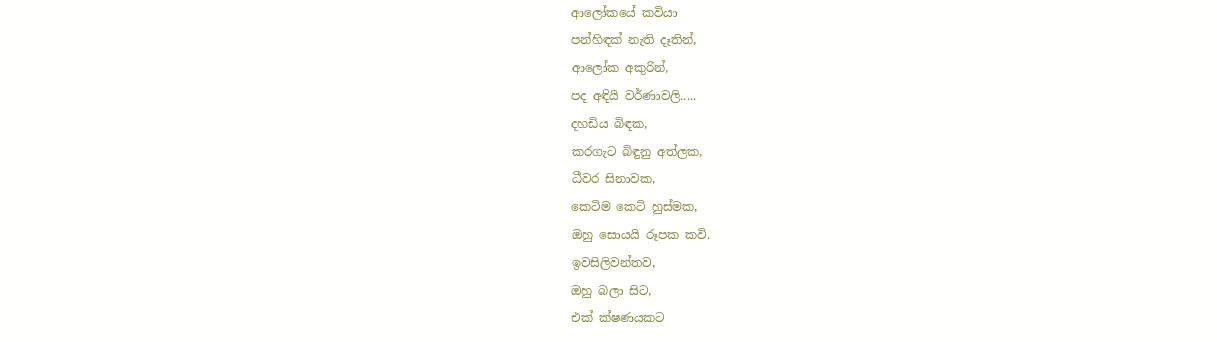ආලෝකයේ කවියා
පන්හිඳක් නැති දෑතින්,
ආලෝක අකුරින්,
පද අඳියි වර්ණාවලි.....
දහඩිය බිඳක,
කරගැට බිඳුනු අත්ලක,
ධීවර සිනාවක,
කෙටිම කෙටි හුස්මක,
ඔහු සොයයි රූපක කවි.
ඉවසිලිවන්තව,
ඔහු බලා සිට,
එක් ක්ෂණයකට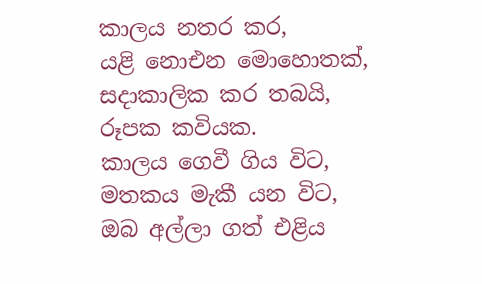කාලය නතර කර,
යළි නොඑන මොහොතක්,
සදාකාලික කර තබයි,
රූපක කවියක.
කාලය ගෙවී ගිය විට,
මතකය මැකී යන විට,
ඔබ අල්ලා ගත් එළිය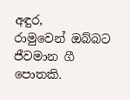අඳුර,
රාමුවෙන් ඔබ්බට ජීවමාන ගී පොතකි.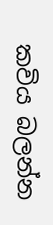කවිය බලන්න